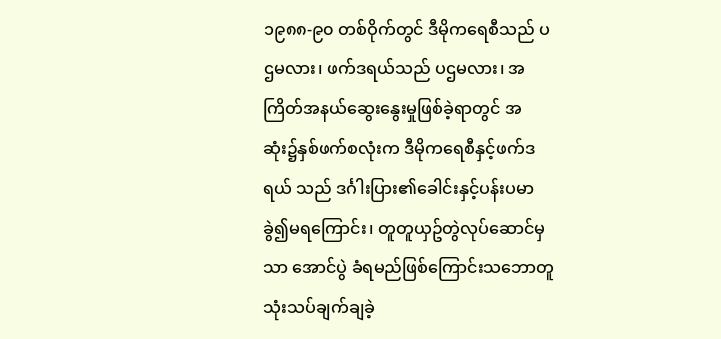၁၉၈၈-၉၀ တစ်ဝိုက်တွင် ဒီမိုကရေစီသည် ပဌမလား၊ ဖက်ဒရယ်သည် ပဌမလား၊ အကြိတ်အနယ်ဆွေးနွေးမှုဖြစ်ခဲ့ရာတွင် အဆုံး၌နှစ်ဖက်စလုံးက ဒီမိုကရေစီနှင့်ဖက်ဒရယ် သည် ဒင်္ဂါးပြား၏ခေါင်းနှင့်ပန်းပမာခွဲ၍မရကြောင်း၊ တူတူယှဥ်တွဲလုပ်ဆောင်မှသာ အောင်ပွဲ ခံရမည်ဖြစ်ကြောင်းသဘောတူသုံးသပ်ချက်ချခဲ့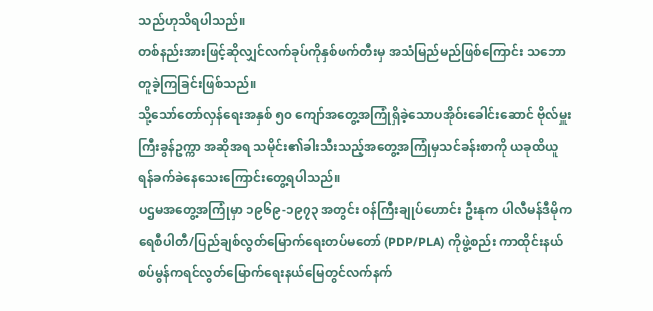သည်ဟုသိရပါသည်။
တစ်နည်းအားဖြင့်ဆိုလျှင်လက်ခုပ်ကိုနှစ်ဖက်တီးမှ အသံမြည်မည်ဖြစ်ကြောင်း သဘောတူခဲ့ကြခြင်းဖြစ်သည်။
သို့သော်တော်လှန်ရေးအနှစ် ၅၀ ကျော်အတွေ့အကြုံရှိခဲ့သောပအိုဝ်းခေါင်းဆောင် ဗိုလ်မှူးကြီးခွန်ဥက္ကာ အဆိုအရ သမိုင်း၏ခါးသီးသည့်အတွေ့အကြုံမှသင်ခန်းစာကို ယခုထိယူရန်ခက်ခဲနေသေးကြောင်းတွေ့ရပါသည်။
ပဌမအတွေ့အကြုံမှာ ၁၉၆၉-၁၉၇၃ အတွင်း ၀န်ကြီးချုပ်ဟောင်း ဦးနုက ပါလီမန်ဒီမိုကရေစီပါတီ/ပြည်ချစ်လွတ်မြောက်ရေးတပ်မတော် (PDP/PLA) ကိုဖွဲ့စည်း ကာထိုင်းနယ်စပ်မွန်ကရင်လွတ်မြောက်ရေးနယ်မြေတွင်လက်နက်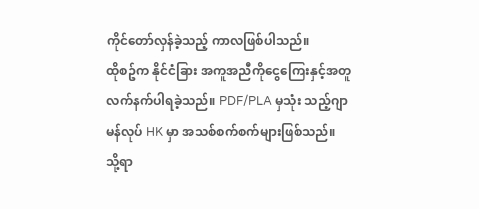ကိုင်တော်လှန်ခဲ့သည့် ကာလဖြစ်ပါသည်။
ထိုစဥ်က နိုင်ငံခြား အကူအညီကိုငွေကြေးနှင့်အတူလက်နက်ပါရခဲ့သည်။ PDF/PLA မှသုံး သည့်ဂျာမန်လုပ် HK မှာ အသစ်စက်စက်များဖြစ်သည်။
သို့ရာ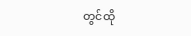တွင်ထို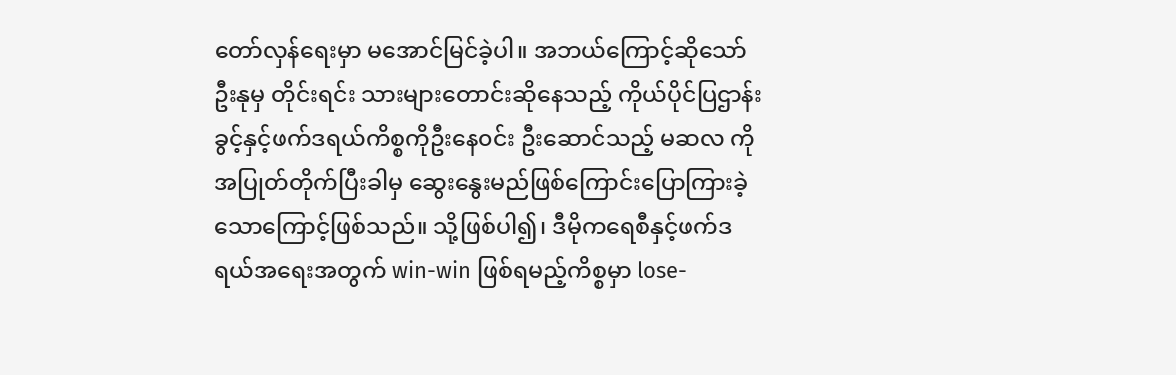တော်လှန်ရေးမှာ မအောင်မြင်ခဲ့ပါ။ အဘယ်ကြောင့်ဆိုသော်ဦးနုမှ တိုင်းရင်း သားများတောင်းဆိုနေသည့် ကိုယ်ပိုင်ပြဌာန်းခွင့်နှင့်ဖက်ဒရယ်ကိစ္စကိုဦးနေ၀င်း ဦးဆောင်သည့် မဆလ ကိုအပြုတ်တိုက်ပြီးခါမှ ဆွေးနွေးမည်ဖြစ်ကြောင်းပြောကြားခဲ့ သောကြောင့်ဖြစ်သည်။ သို့ဖြစ်ပါ၍၊ ဒီမိုကရေစီနှင့်ဖက်ဒရယ်အရေးအတွက် win-win ဖြစ်ရမည့်ကိစ္စမှာ lose-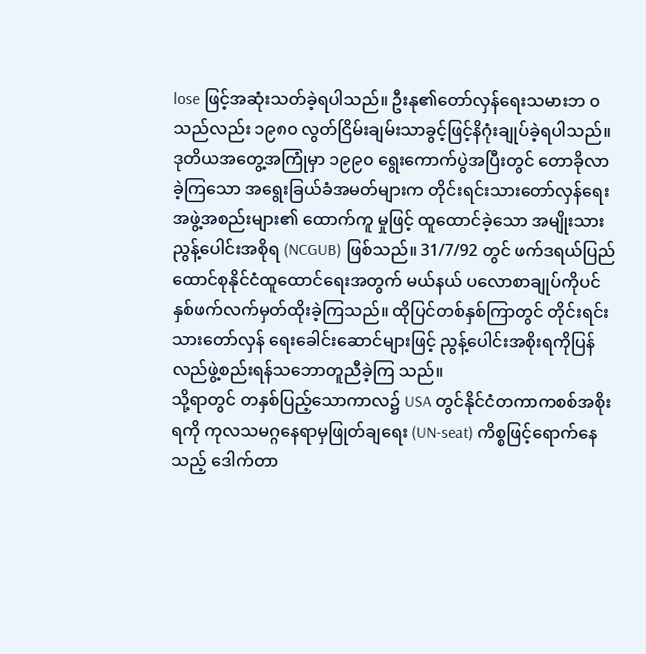lose ဖြင့်အဆုံးသတ်ခဲ့ရပါသည်။ ဦးနု၏တော်လှန်ရေးသမားဘ ၀သည်လည်း ၁၉၈၀ လွတ်ငြိမ်းချမ်းသာခွင့်ဖြင့်နိဂုံးချုပ်ခဲ့ရပါသည်။
ဒုတိယအတွေ့အကြုံမှာ ၁၉၉၀ ရွေးကောက်ပွဲအပြီးတွင် တောခိုလာခဲ့ကြသော အရွေးခြယ်ခံအမတ်များက တိုင်းရင်းသားတော်လှန်ရေး အဖွဲ့အစည်းများ၏ ထောက်ကူ မှုဖြင့် ထူထောင်ခဲ့သော အမျိုးသားညွန့်ပေါင်းအစိုရ (NCGUB) ဖြစ်သည်။ 31/7/92 တွင် ဖက်ဒရယ်ပြည်ထောင်စုနိုင်ငံထူထောင်ရေးအတွက် မယ်နယ် ပလောစာချုပ်ကိုပင် နှစ်ဖက်လက်မှတ်ထိုးခဲ့ကြသည်။ ထိုပြင်တစ်နှစ်ကြာတွင် တိုင်းရင်းသားတော်လှန် ရေးခေါင်းဆောင်များဖြင့် ညွန့်ပေါင်းအစိုးရကိုပြန်လည်ဖွဲ့စည်းရန်သဘောတူညီခဲ့ကြ သည်။
သို့ရာတွင် တနှစ်ပြည့်သောကာလ၌ USA တွင်နိုင်ငံတကာကစစ်အစိုးရကို ကုလသမဂ္ဂနေရာမှဖြုတ်ချရေး (UN-seat) ကိစ္စဖြင့်ရောက်နေသည့် ဒေါက်တာ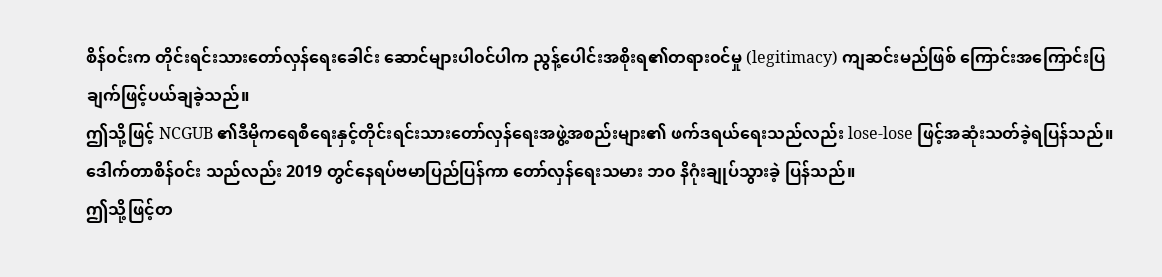စိန်၀င်းက တိုင်းရင်းသားတော်လှန်ရေးခေါင်း ဆောင်များပါ၀င်ပါက ညွန့်ပေါင်းအစိုးရ၏တရား၀င်မှု (legitimacy) ကျဆင်းမည်ဖြစ် ကြောင်းအကြောင်းပြချက်ဖြင့်ပယ်ချခဲ့သည်။
ဤသို့ဖြင့် NCGUB ၏ဒီမိုကရေစီရေးနှင့်တိုင်းရင်းသားတော်လှန်ရေးအဖွဲ့အစည်းများ၏ ဖက်ဒရယ်ရေးသည်လည်း lose-lose ဖြင့်အဆုံးသတ်ခဲ့ရပြန်သည်။ ဒေါက်တာစိန်၀င်း သည်လည်း 2019 တွင်နေရပ်ဗမာပြည်ပြန်ကာ တော်လှန်ရေးသမား ဘ၀ နိဂုံးချုပ်သွားခဲ့ ပြန်သည်။
ဤသို့ဖြင့်တ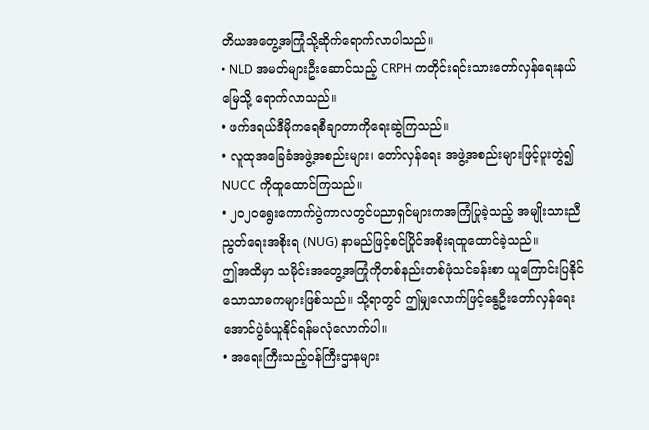တိယအတွေ့အကြုံသို့ဆိုက်ရောက်လာပါသည်။
• NLD အမတ်များဦးဆောင်သည့် CRPH ကတိုင်းရင်းသားတော်လှန်ရေးနယ်မြေသို့ ရောက်လာသည်။
• ဖက်ဒရယ်ဒီမိုကရေစီချာတာကိုရေးဆွဲကြသည်။
• လူထုအခြေခံအဖွဲ့အစည်းများ၊ တော်လှန်ရေး အဖွဲ့အစည်းများဖြင့်ပူးတွဲ၍ NUCC ကိုထူထောင်ကြသည်။
• ၂၀၂၀ရွေးကောက်ပွဲကာလတွင်ပညာရှင်များကအကြံပြုခဲ့သည့် အမျိုးသားညီ ညွတ်ရေးအစိုးရ (NUG) နာမည်ဖြင့်စင်ပြိုင်အစိုးရထူထောင်ခဲ့သည်။
ဤအထိမှာ သမိုင်းအတွေ့အကြုံကိုတစ်နည်းတစ်ဖုံသင်ခန်းစာ ယူကြောင်းပြနိုင် သောသာဓကများဖြစ်သည်။ သို့ရာတွင် ဤမျှလောက်ဖြင့်နွေဦးတော်လှန်ရေး အောင်ပွဲခံယူနိုင်ရန်မလုံလောက်ပါ။
• အရေးကြီးသည့်၀န်ကြီးဌာနများ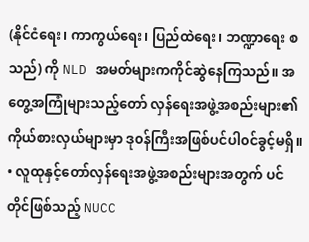(နိုင်ငံရေး၊ ကာကွယ်ရေး၊ ပြည်ထဲရေး၊ ဘဏ္ဍာရေး စသည်) ကို NLD အမတ်များကကိုင်ဆွဲနေကြသည်။ အတွေ့အကြုံများသည့်တော် လှန်ရေးအဖွဲ့အစည်းများ၏ကိုယ်စားလှယ်များမှာ ဒု၀န်ကြီးအဖြစ်ပင်ပါ၀င်ခွင့်မရှိ။
• လူထုနှင့်တော်လှန်ရေးအဖွဲ့အစည်းများအတွက် ပင်တိုင်ဖြစ်သည့် NUCC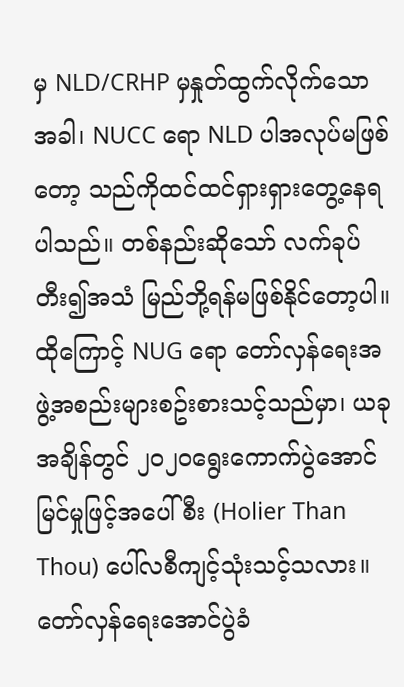မှ NLD/CRHP မှနှုတ်ထွက်လိုက်သောအခါ၊ NUCC ရော NLD ပါအလုပ်မဖြစ်တော့ သည်ကိုထင်ထင်ရှားရှားတွေ့နေရပါသည်။ တစ်နည်းဆိုသော် လက်ခုပ်တီး၍အသံ မြည်ဘို့ရန်မဖြစ်နိုင်တော့ပါ။
ထိုကြောင့် NUG ရော တော်လှန်ရေးအဖွဲ့အစည်းများစဥ်းစားသင့်သည်မှာ၊ ယခု အချိန်တွင် ၂၀၂၀ရွေးကောက်ပွဲအောင်မြင်မှုဖြင့်အပေါ်စီး (Holier Than Thou) ပေါ်လစီကျင့်သုံးသင့်သလား။
တော်လှန်ရေးအောင်ပွဲခံ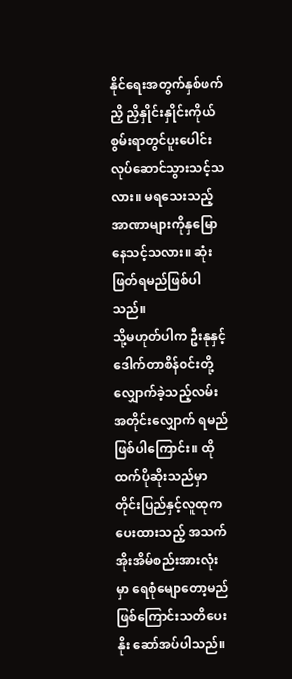နိုင်ရေးအတွက်နှစ်ဖက်ညှိ ညှိနှိုင်းနှိုင်းကိုယ်စွမ်းရာတွင်ပူးပေါင်းလုပ်ဆောင်သွားသင့်သလား။ မရသေးသည့် အာဏာများကိုနှမြောနေသင့်သလား။ ဆုံးဖြတ်ရမည်ဖြစ်ပါသည်။
သို့မဟုတ်ပါက ဦးနုနှင့် ဒေါက်တာစိန်၀င်းတို့လျှောက်ခဲ့သည့်လမ်းအတိုင်းလျှောက် ရမည်ဖြစ်ပါကြောင်း။ ထိုထက်ပိုဆိုးသည်မှာတိုင်းပြည်နှင့်လူထုကပေးထားသည့် အသက်အိုးအိမ်စည်းအားလုံးမှာ ရေစုံမျောတော့မည်ဖြစ်ကြောင်းသတိပေးနိုး ဆော်အပ်ပါသည်။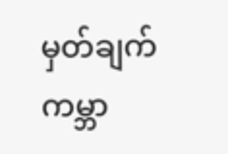မှတ်ချက်
ကမ္ဘာ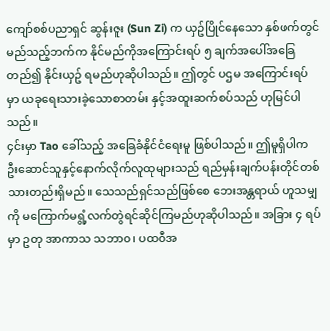ကျော်စစ်ပညာရှင် ဆွန်းဇူး (Sun Zi) က ယှဥ်ပြိုင်နေသော နှစ်ဖက်တွင် မည်သည့်ဘက်က နိုင်မည်ကိုအကြောင်းရပ် ၅ ချက်အပေါ်အခြေတည်၍ နိုင်းယှဥ် ရမည်ဟုဆိုပါသည်။ ဤတွင် ပဌမ အကြောင်းရပ်မှာ ယခုရေးသားခဲ့သောစာတမ်း နှင့်အထူးဆက်စပ်သည် ဟုမြင်ပါသည်။
၄င်းမှာ Tao ခေါ်သည့် အခြေခံနိုင်ငံရေးမူ ဖြစ်ပါသည်။ ဤမူရှိပါက ဦးဆောင်သူနှင့်နောက်လိုက်လူထုများသည် ရည်မှန်းချက်ပန်းတိုင်တစ်သားတည်းရှိမည်။ သေသည်ရှင်သည်ဖြစ်စေ ဘေးအန္တရာယ် ဟူသမျှကို မကြောက်မရွံ့လက်တွဲရင်ဆိုင်ကြမည်ဟုဆိုပါသည်။ အခြား ၄ ရပ်မှာ ဥတု အာကာသ သဘာ၀၊ ပထ၀ီအ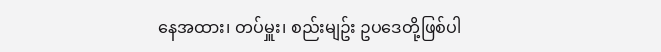နေအထား၊ တပ်မှူး၊ စည်းမျဥ်း ဥပဒေတို့ဖြစ်ပါ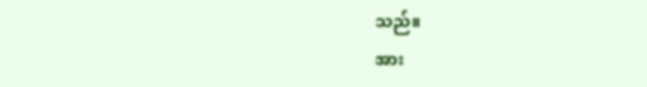သည်။
အား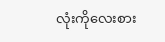လုံးကိုလေးစား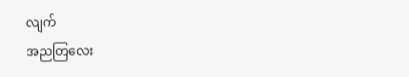လျက်
အညတြလေး